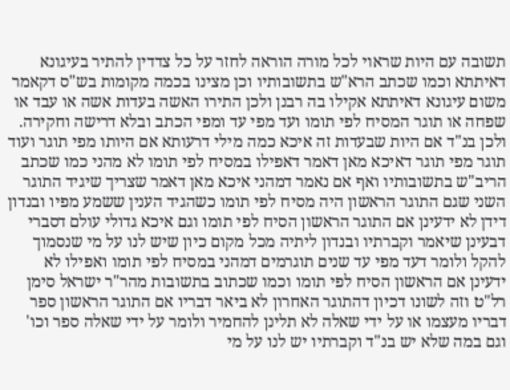תשובה עם היות שראוי לכל מורה הוראה לחזר על כל צדדין להתיר בעיגונא דאיתתא וכמו שכתב הרא"ש בתשובותיו וכן מצינו בכמה מקומות בש"ס דקאמר משום עיגונא דאיתתא אקילו בה רבנן ולכן התירו האשה בעדות אשה או עבד או שפחה או תוגר המסיח לפי תומו ועד מפי עד ומפי הכתב ובלא דרישה וחקירה. ולכן בנ"ד אם היות שבעדות זה איכא כמה מילי דרעותא אם היותו מפי תוגר ועוד תוגר מפי תוגר דאיכא מאן דאמר דאפילו במסיח לפי תומו לא מהני כמו שכתב הריב"ש בתשובותיו ואף אם נאמר דמהני איכא מאן דאמר שצריך שיגיד התוגר השני שגם התוגר הראשון היה מסיח לפי תומו כשהגיד הענין ששמע מפיו ובנדון דידן לא ידעינן אם התוגר הראשון הסיח לפי תומו וגם איכא גדולי עולם דסברי דבעינן שיאמר וקברתיו ובנדון ליתיה מכל מקום כיון שיש לנו על מי שנסמוך להקל ולומר דעד מפי עד שנים תוגרמים דמהני במסיח לפי תומו ואפילו לא ידעינן אם הראשון הסיח לפי תומו וכמו שכתוב בתשובות מהר"ר ישראל סימן רל"ט וזה לשונו דכיון דהתוגר האחרון לא ביאר דבריו אם התוגר הראשון ספר דבריו מעצמו או על ידי שאלה לא תלינן להחמיר ולומר על ידי שאלה ספר וכו' וגם במה שלא יש בנ"ד וקברתיו יש לנו על מי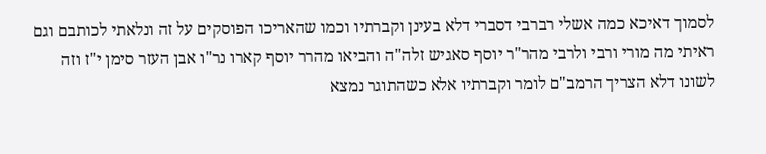לסמוך דאיכא כמה אשלי רברבי דסברי דלא בעינן וקברתיו וכמו שהאריכו הפוסקים על זה ונלאתי לכותבם וגם ראיתי מה מורי ורבי ולרבי מהר"ר יוסף סאגיש זלה"ה והביאו מהרר יוסף קארו נר"ו אבן העזר סימן י"ז וזה לשונו דלא הצריך הרמב"ם לומר וקברתיו אלא כשהתוגר נמצא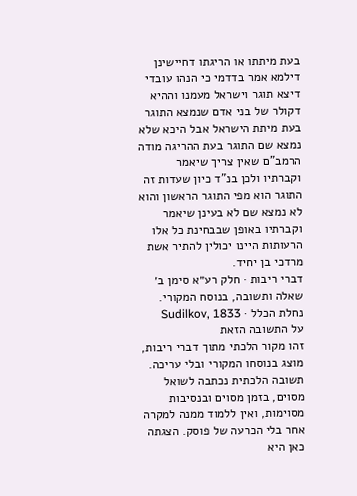בעת מיתתו או הריגתו דחיישינן דילמא אמר בדדמי כי הנהו עובדי דיצא תוגר וישראל מעמנו וההיא דקולר של בני אדם שנמצא התוגר בעת מיתת הישראל אבל היכא שלא נמצא שם התוגר בעת ההריגה מודה הרמב"ם שאין צריך שיאמר וקברתיו ולכן בנ"ד כיון שעדות זה התוגר הוא מפי התוגר הראשון והוא לא נמצא שם לא בעינן שיאמר וקברתיו באופן שבבחינת כל אלו הרעותות היינו יכולין להתיר אשת מרדכי בן יחיד.
דברי ריבות · חלק רע״א סימן ב׳
שאלה ותשובה, בנוסח המקורי.
נחלת הכלל · Sudilkov, 1833
על התשובה הזאת
זהו מקור הלכתי מתוך דברי ריבות, מוצג בנוסחו המקורי ובלי עריכה. תשובה הלכתית נכתבה לשואל מסוים, בזמן מסוים ובנסיבות מסוימות, ואין ללמוד ממנה למקרה אחר בלי הכרעה של פוסק. הצגתה כאן היא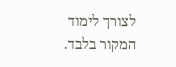לצורך לימוד המקור בלבד.